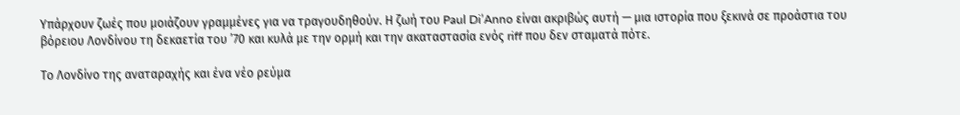Υπάρχουν ζωές που μοιάζουν γραμμένες για να τραγουδηθούν. Η ζωή του Paul Di’Anno είναι ακριβώς αυτή — μια ιστορία που ξεκινά σε προάστια του βόρειου Λονδίνου τη δεκαετία του ’70 και κυλά με την ορμή και την ακαταστασία ενός riff που δεν σταματά πότε.

Το Λονδίνο της αναταραχής και ένα νέο ρεύμα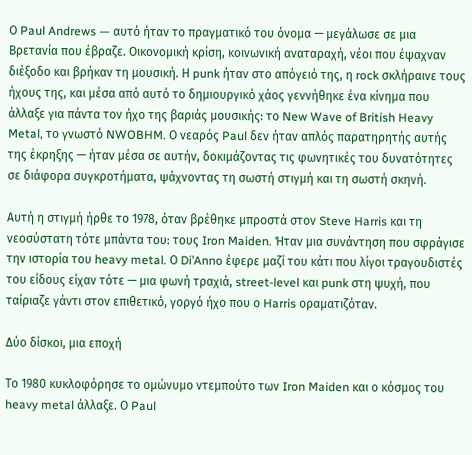Ο Paul Andrews — αυτό ήταν το πραγματικό του όνομα — μεγάλωσε σε μια Βρετανία που έβραζε. Οικονομική κρίση, κοινωνική αναταραχή, νέοι που έψαχναν διέξοδο και βρήκαν τη μουσική. Η punk ήταν στο απόγειό της, η rock σκλήραινε τους ήχους της, και μέσα από αυτό το δημιουργικό χάος γεννήθηκε ένα κίνημα που άλλαξε για πάντα τον ήχο της βαριάς μουσικής: το New Wave of British Heavy Metal, το γνωστό NWOBHM. Ο νεαρός Paul δεν ήταν απλός παρατηρητής αυτής της έκρηξης — ήταν μέσα σε αυτήν, δοκιμάζοντας τις φωνητικές του δυνατότητες σε διάφορα συγκροτήματα, ψάχνοντας τη σωστή στιγμή και τη σωστή σκηνή.

Αυτή η στιγμή ήρθε το 1978, όταν βρέθηκε μπροστά στον Steve Harris και τη νεοσύστατη τότε μπάντα του: τους Iron Maiden. Ήταν μια συνάντηση που σφράγισε την ιστορία του heavy metal. Ο Di’Anno έφερε μαζί του κάτι που λίγοι τραγουδιστές του είδους είχαν τότε — μια φωνή τραχιά, street-level και punk στη ψυχή, που ταίριαζε γάντι στον επιθετικό, γοργό ήχο που ο Harris οραματιζόταν.

Δύο δίσκοι, μια εποχή

Το 1980 κυκλοφόρησε το ομώνυμο ντεμπούτο των Iron Maiden και ο κόσμος του heavy metal άλλαξε. Ο Paul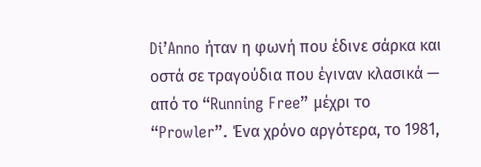Di’Anno ήταν η φωνή που έδινε σάρκα και οστά σε τραγούδια που έγιναν κλασικά — από το “Running Free” μέχρι το “Prowler”. Ένα χρόνο αργότερα, το 1981,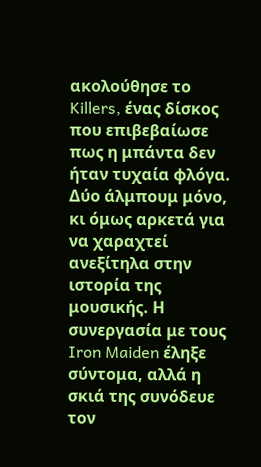ακολούθησε το Killers, ένας δίσκος που επιβεβαίωσε πως η μπάντα δεν ήταν τυχαία φλόγα. Δύο άλμπουμ μόνο, κι όμως αρκετά για να χαραχτεί ανεξίτηλα στην ιστορία της μουσικής. Η συνεργασία με τους Iron Maiden έληξε σύντομα, αλλά η σκιά της συνόδευε τον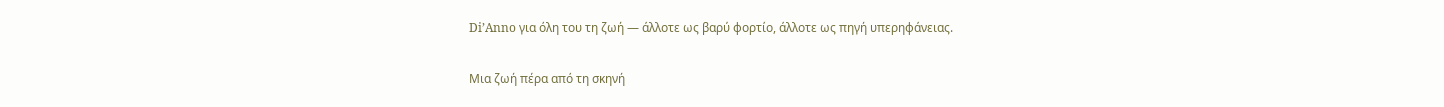Di’Anno για όλη του τη ζωή — άλλοτε ως βαρύ φορτίο, άλλοτε ως πηγή υπερηφάνειας.

Μια ζωή πέρα από τη σκηνή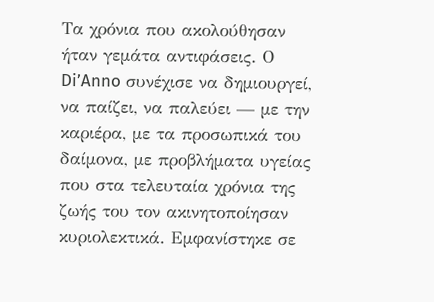Τα χρόνια που ακολούθησαν ήταν γεμάτα αντιφάσεις. Ο Di’Anno συνέχισε να δημιουργεί, να παίζει, να παλεύει — με την καριέρα, με τα προσωπικά του δαίμονα, με προβλήματα υγείας που στα τελευταία χρόνια της ζωής του τον ακινητοποίησαν κυριολεκτικά. Εμφανίστηκε σε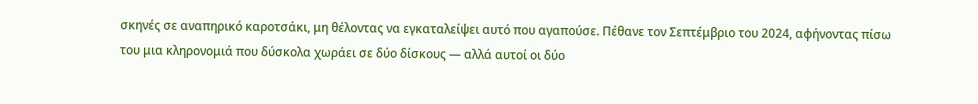σκηνές σε αναπηρικό καροτσάκι, μη θέλοντας να εγκαταλείψει αυτό που αγαπούσε. Πέθανε τον Σεπτέμβριο του 2024, αφήνοντας πίσω του μια κληρονομιά που δύσκολα χωράει σε δύο δίσκους — αλλά αυτοί οι δύο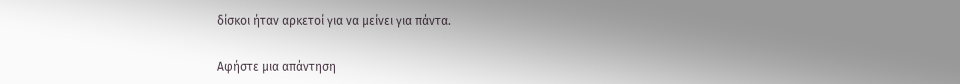δίσκοι ήταν αρκετοί για να μείνει για πάντα.

Αφήστε μια απάντηση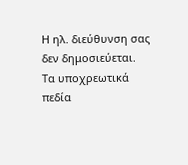Η ηλ. διεύθυνση σας δεν δημοσιεύεται. Τα υποχρεωτικά πεδία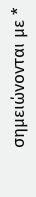σημειώνονται με *